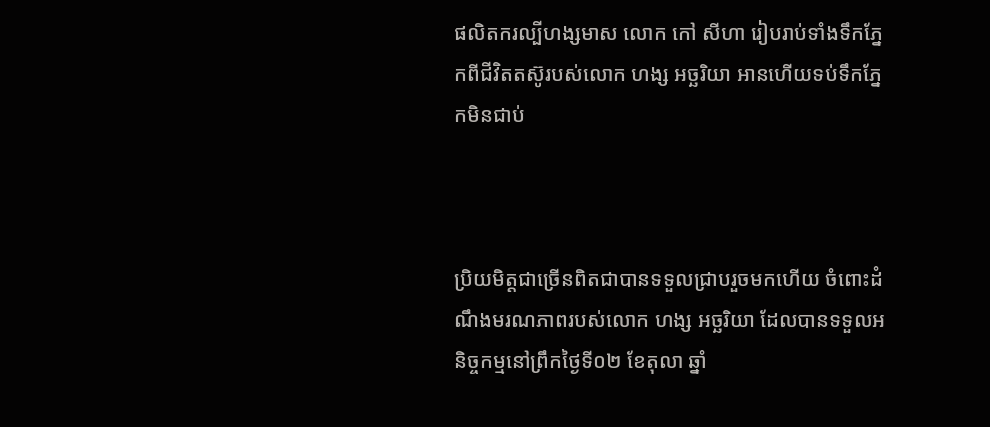ផលិតករល្បីហង្សមាស លោក កៅ សីហា រៀបរាប់ទាំងទឹកភ្នែកពីជីវិតតស៊ូរបស់លោក ហង្ស អច្ឆរិយា អានហេីយទប់ទឹកភ្នែកមិនជាប់



ប្រិយមិត្តជាច្រើនពិតជាបានទទួលជ្រាបរួចមកហើយ ចំពោះដំណឹងមរណភាពរបស់លោក ហង្ស អច្ឆរិយា ដែលបានទទួលអនិច្ចកម្មនៅព្រឹកថ្ងៃទី០២ ខែតុលា ឆ្នាំ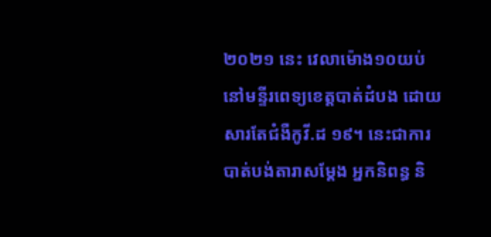២០២១ នេះ វេលាម៉ោង១០យប់ នៅមន្ទីរពេទ្យខេត្តបាត់ដំបង ដោយសារតែជំងឺកូវី.ដ ១៩។ នេះជាការបាត់បង់តារាសម្តែង អ្នកនិពន្ធ និ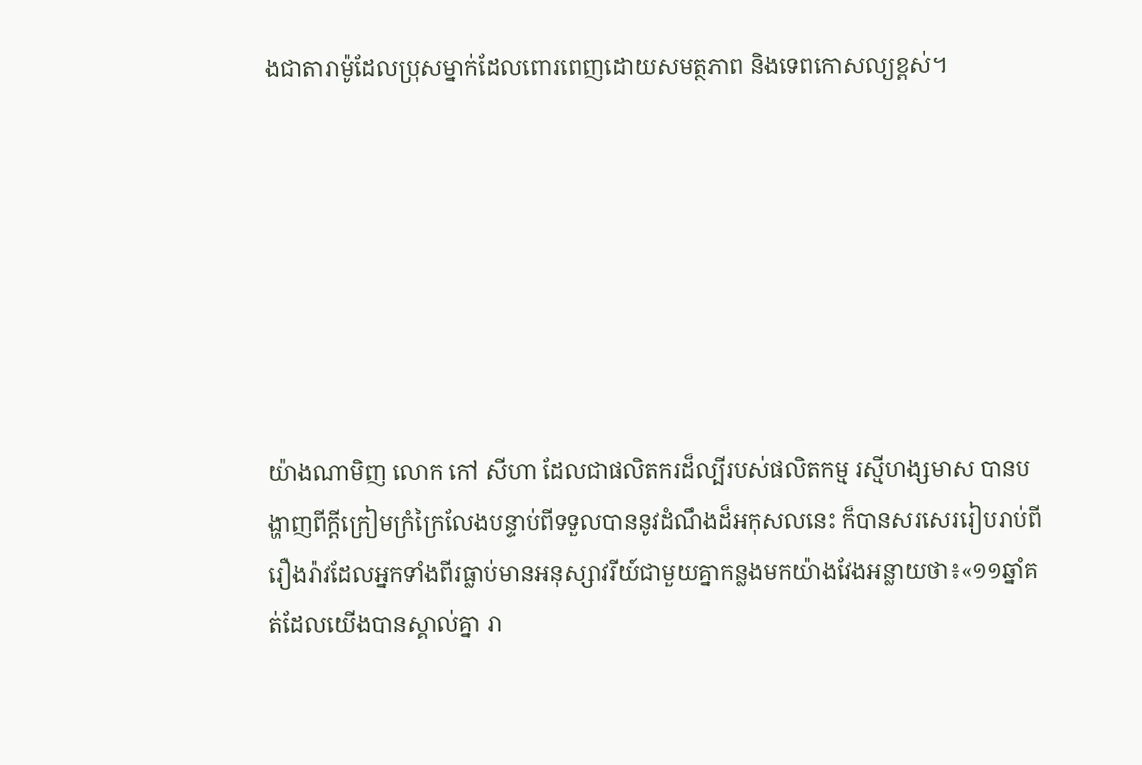ងជាតារាម៉ូដែលប្រុសម្នាក់ដែលពោរពេញដោយសមត្ថភាព និងទេពកោសល្យខ្ពស់។







យ៉ាងណាមិញ លោក កៅ សីហា ដែលជាផលិតករដ៏ល្បីរបស់ផលិតកម្ម រស្មីហង្សមាស បានបង្ហាញពីក្តីក្រៀមក្រំក្រៃលែងបន្ទាប់ពីទទួលបាននូវដំណឹងដ៏អកុសលនេះ ក៏បានសរសេររៀបរាប់ពីរឿងរ៉ាវដែលអ្នកទាំងពីរធ្លាប់មានអនុស្សាវរីយ៍ជាមួយគ្នាកន្លងមកយ៉ាងវែងអន្លាយថា៖«១១ឆ្នាំគត់ដែលយើងបានស្គាល់គ្នា រា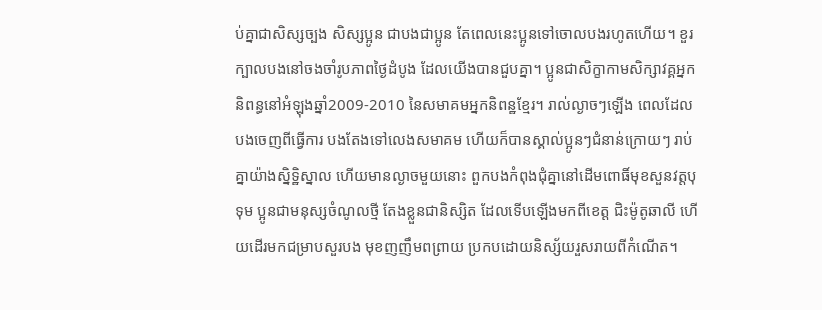ប់គ្នាជាសិស្សច្បង សិស្សប្អូន ជាបងជាប្អូន តែពេលនេះប្អូនទៅចោលបងរហូតហើយ។ ខួរក្បាលបងនៅចងចាំរូបភាពថ្ងៃដំបូង ដែលយើងបានជួបគ្នា។ ប្អូនជាសិក្ខាកាមសិក្សាវគ្គអ្នកនិពន្ធនៅអំឡុងឆ្នាំ2009-2010 នៃសមាគមអ្នកនិពន្ឋខ្មែរ។ រាល់ល្ងាចៗឡើង ពេលដែលបងចេញពីធ្វើការ បងតែងទៅលេងសមាគម ហើយក៏បានស្គាល់ប្អូនៗជំនាន់ក្រោយៗ រាប់គ្នាយ៉ាងស្និទ្ឋិស្នាល ហើយមានល្ងាចមួយនោះ ពួកបងកំពុងជុំគ្នានៅដើមពោធិ៍មុខសួនវត្តបុទុម ប្អូនជាមនុស្សចំណូលថ្មី តែងខ្លួនជានិស្សិត ដែលទើបឡើងមកពីខេត្ត ជិះម៉ូតូឆាលី ហើយដើរមកជម្រាបសួរបង មុខញញឹមពព្រាយ ប្រកបដោយនិស្ស័យរួសរាយពីកំណើត។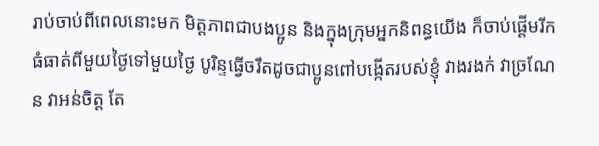រាប់ចាប់ពីពេលនោះមក មិត្តភាពជាបងប្អូន និងក្នុងក្រុមអ្នកនិពន្ធយើង ក៏ចាប់ផ្ដើមរីកធំធាត់ពីមួយថ្ងៃទៅមួយថ្ងៃ បូរិន្ទធ្វើចរឹតដូចជាប្អូនពៅបង្កើតរបស់ខ្ញុំ វាងរងក់ វាច្រណែន វាអន់ចិត្ត តែ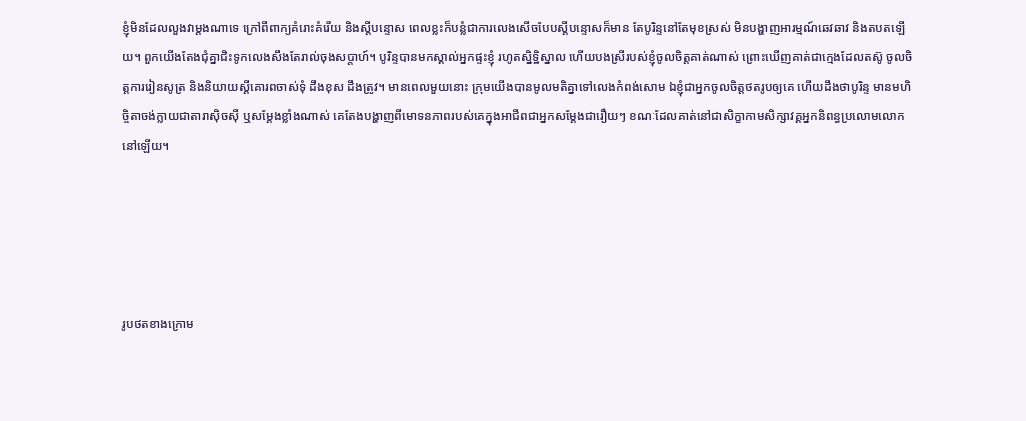ខ្ញុំមិនដែលលួងវាម្ដងណាទេ ក្រៅពីពាក្យគំរោះគំរើយ និងស្ដីបន្ទោស ពេលខ្លះក៏បន្លំជាការលេងសើចបែបស្ដីបន្ទោសក៏មាន តែបូរិន្ទនៅតែមុខស្រស់ មិនបង្ហាញអារម្មណ៍ឆេវឆាវ និងតបតឡើយ។ ពួកយើងតែងជុំគ្នាជិះទូកលេងសឹងតែរាល់ចុងសប្ដាហ៍។ បូរិន្ទបានមកស្គាល់អ្នកផ្ទះខ្ញុំ រហូតស្និទ្ឋិស្នាល ហើយបងស្រីរបស់ខ្ញុំចូលចិត្តគាត់ណាស់ ព្រោះឃើញគាត់ជាក្មេងដែលតស៊ូ ចូលចិត្តការរៀនសូត្រ និងនិយាយស្ដីគោរពចាស់ទុំ ដឹងខុស ដឹងត្រូវ។ មានពេលមួយនោះ ក្រុមយើងបានមូលមតិគ្នាទៅលេងកំពង់សោម ឯខ្ញុំជាអ្នកចូលចិត្តថតរូបឲ្យគេ ហើយដឹងថាបូរិន្ទ មានមហិច្ចិតាចង់ក្លាយជាតារាស៊ិចស៊ី ឬសម្ដែងខ្លាំងណាស់ គេតែងបង្ហាញពីមោទនភាពរបស់គេក្នុងអាជីពជាអ្នកសម្ដែងជារឿយៗ ខណៈដែលគាត់នៅជាសិក្ខាកាមសិក្សាវគ្គអ្នកនិពន្ធប្រលោមលោកនៅឡើយ។





រូបថតខាងក្រោម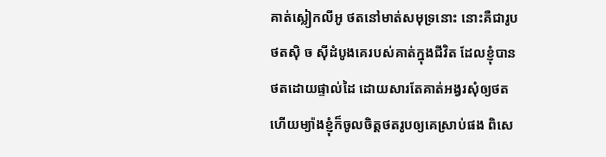គាត់ស្លៀកលីអូ ថតនៅមាត់សមុទ្រនោះ នោះគឺជារូបថតស៊ិ ច ស៊ីដំបូងគេរបស់គាត់ក្នុងជីវិត ដែលខ្ញុំបានថតដោយផ្ទាល់ដៃ ដោយសារតែគាត់អង្វរសុំឲ្យថត ហើយម្យ៉ាងខ្ញុំក៏ចូលចិត្តថតរូបឲ្យគេស្រាប់ផង ពិសេ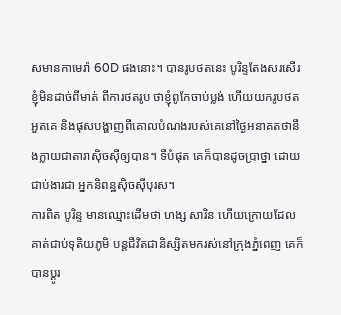សមានកាមេរ៉ា 60D ផងនោះ។ បានរូបថតនេះ បូរិន្ទតែងសរសើរខ្ញុំមិនដាច់ពីមាត់ ពីការថតរូប ថាខ្ញុំពូកែចាប់ប្លង់ ហើយយករូបថតអួតគេ និងផុសបង្ហាញពីគោលបំណងរបស់គេនៅថ្ងៃអនាគតថានឹងក្លាយជាតារាស៊ិចស៊ីឲ្យបាន។ ទីបំផុត គេក៏បានដូចប្រាថ្នា ដោយជាប់ងារជា អ្នកនិពន្ឋស៊ិចស៊ីបុរស។
ការពិត បូរិន្ទ មានឈ្មោះដើមថា ហង្ស សារិន ហើយក្រោយដែលគាត់ជាប់ទុតិយភូមិ បន្តជីវិតជានិស្សិតមករស់នៅក្រុងភ្នំពេញ គេក៏បានប្ដូរ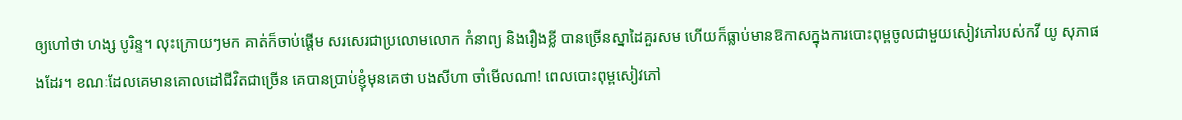ឲ្យហៅថា ហង្ស បូរិន្ទ។ លុះក្រោយៗមក គាត់ក៏ចាប់ផ្ដើម សរសេរជាប្រលោមលោក កំនាព្យ និងរឿងខ្លី បានច្រើនស្នាដៃគួរសម ហើយក៏ធ្លាប់មានឱកាសក្នុងការបោះពុម្ពចូលជាមួយសៀវភៅរបស់កវី យូ សុភាផងដែរ។ ខណៈដែលគេមានគោលដៅជីវិតជាច្រើន គេបានប្រាប់ខ្ញុំមុនគេថា បងសីហា ចាំមើលណា! ពេលបោះពុម្ពសៀវភៅ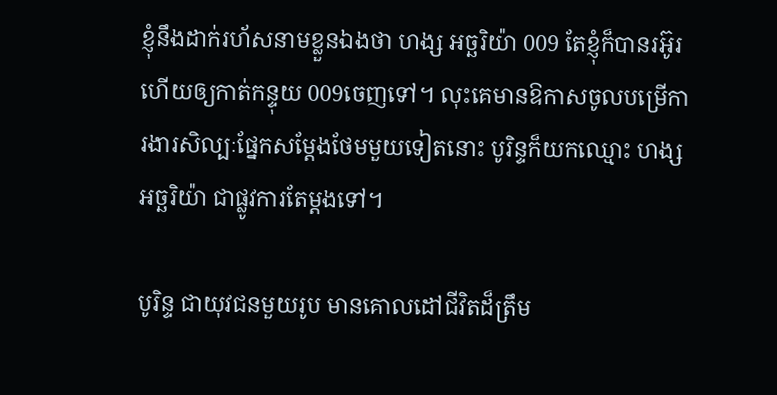ខ្ញុំនឹងដាក់រហ័សនាមខ្លួនឯងថា ហង្ស អច្ឆរិយ៉ា 009 តែខ្ញុំក៏បានរអ៊ូរ ហើយឲ្យកាត់កន្ទុយ 009ចេញទៅ។ លុះគេមានឱកាសចូលបម្រើការងារសិល្បៈផ្នែកសម្ដែងថែមមួយទៀតនោះ បូរិន្ទក៏យកឈ្មោះ ហង្ស អច្ឆរិយ៉ា ជាផ្លូវការតែម្ដងទៅ។

បូរិន្ទ ជាយុវជនមួយរូប មានគោលដៅជីវិតដ៏ត្រឹម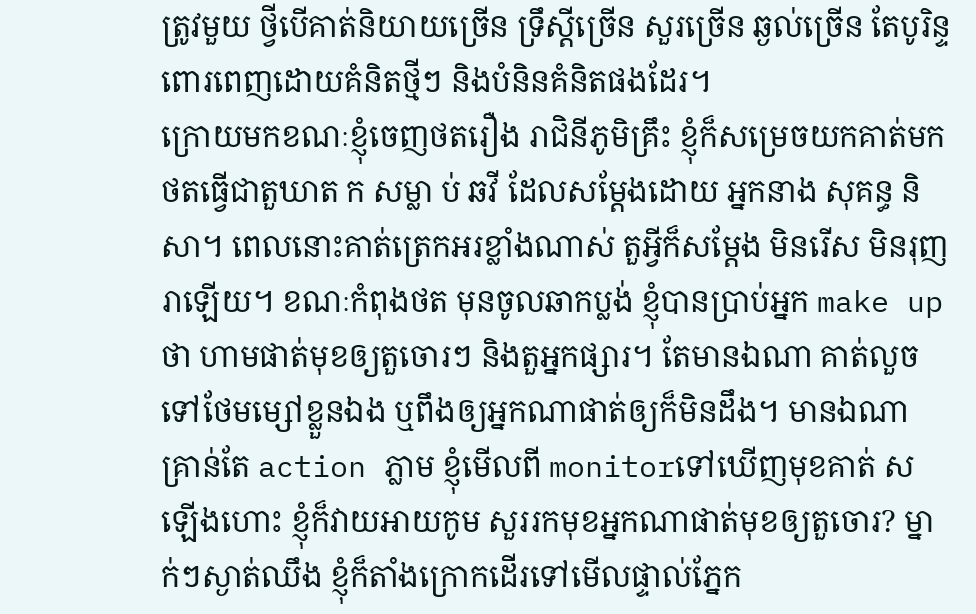ត្រូវមួយ ថ្វីបើគាត់និយាយច្រើន ទ្រឹស្ដីច្រើន សួរច្រើន ឆ្ងល់ច្រើន តែបូរិន្ទពោរពេញដោយគំនិតថ្មីៗ និងបំនិនគំនិតផងដែរ។
ក្រោយមកខណៈខ្ញុំចេញថតរឿង រាជិនីភូមិគ្រឹះ ខ្ញុំក៏សម្រេចយកគាត់មកថតធ្វើជាតួឃាត ក សម្លា ប់ ឆវី ដែលសម្ដែងដោយ អ្នកនាង សុគន្ធ និសា។ ពេលនោះគាត់ត្រេកអរខ្លាំងណាស់ តួអ្វីក៏សម្ដែង មិនរើស មិនរុញរាឡើយ។ ខណៈកំពុងថត មុនចូលឆាកប្លង់ ខ្ញុំបានប្រាប់អ្នក make up ថា ហាមផាត់មុខឲ្យតួចោរៗ និងតួអ្នកផ្សារ។ តែមានឯណា គាត់លួចទៅថែមម្សៅខ្លួនឯង ឬពឹងឲ្យអ្នកណាផាត់ឲ្យក៏មិនដឹង។ មានឯណា គ្រាន់តែ action ភ្លាម ខ្ញុំមើលពី monitorទៅឃើញមុខគាត់ ស ឡើងហោះ ខ្ញុំក៏វាយអាយកូម សួររកមុខអ្នកណាផាត់មុខឲ្យតួចោរ? ម្នាក់ៗស្ងាត់ឈឹង ខ្ញុំក៏តាំងក្រោកដើរទៅមើលផ្ទាល់ភ្នែក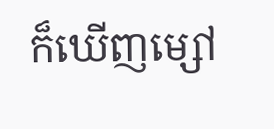ក៏ឃើញម្សៅ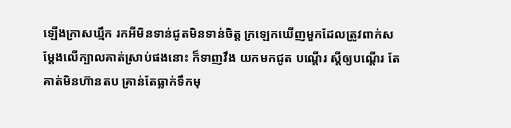ឡើងក្រាសឃ្មឹក រកអីមិនទាន់ជូតមិនទាន់ចិត្ត ក្រឡេកឃើញមួកដែលត្រូវពាក់សម្ដែងលើក្បាលគាត់ស្រាប់ផងនោះ ក៏ទាញវឹង យកមកជូត បណ្ដើរ ស្ដីឲ្យបណ្ដើរ តែគាត់មិនហ៊ានតប គ្រាន់តែធ្លាក់ទឹកមុ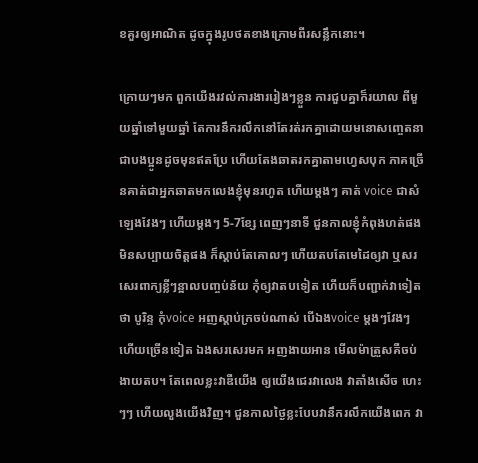ខគួរឲ្យអាណិត ដូចក្នុងរូបថតខាងក្រោមពីរសន្លឹកនោះ។

ក្រោយៗមក ពួកយើងរវល់ការងាររៀងៗខ្លួន ការជួបគ្នាក៏រយាល ពីមួយឆ្នាំទៅមួយឆ្នាំ តែការនឹករលឹកនៅតែរត់រកគ្នាដោយមនោសញ្ចេតនាជាបងប្អូនដូចមុនឥតប្រែ ហើយតែងឆាតរកគ្នាតាមហ្វេសបុក ភាគច្រើនគាត់ជាអ្នកឆាតមកលេងខ្ញុំមុនរហូត ហើយម្ដងៗ គាត់ voice ជាសំឡេងវែងៗ ហើយម្ដងៗ 5-7ខ្សែ ពេញៗនាទី ជួនកាលខ្ញុំកំពុងហត់ផង មិនសប្បាយចិត្តផង ក៏ស្ដាប់តែគោលៗ ហើយតបតែមេដៃឲ្យវា ឬសរសេរពាក្យខ្លីៗន្អាលបញ្ចប់ន័យ កុំឲ្យវាតបទៀត ហើយក៏បញ្ជាក់វាទៀតថា បូរិន្ទ កុំvoice អញស្ដាប់ក្រចប់ណាស់ បើឯងvoice ម្ដងៗវែងៗ ហើយច្រើនទៀត ឯងសរសេរមក អញងាយអាន មើលម៉ាត្រួសគឺចប់ ងាយតប។ តែពេលខ្លះវាឌឺយើង ឲ្យយើងជេរវាលេង វាតាំងសើច ហេះៗៗ ហើយលួងយើងវិញ។ ជួនកាលថ្ងៃខ្លះបែបវានឹករលឹកយើងពេក វា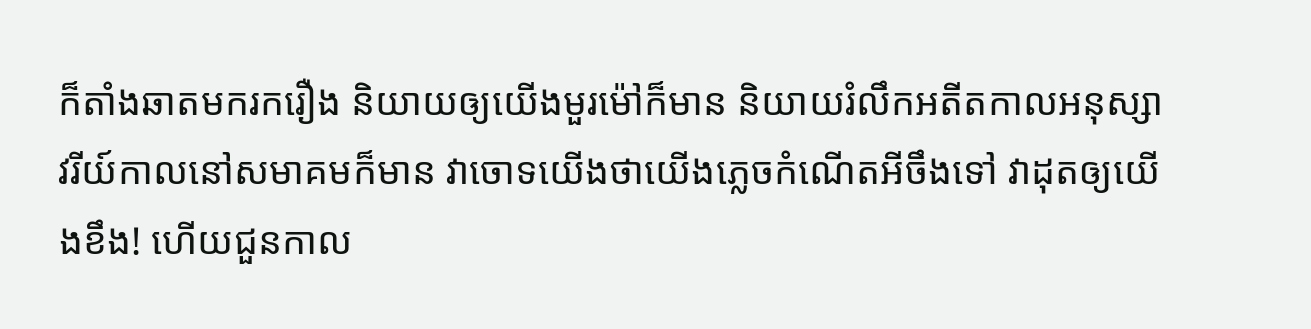ក៏តាំងឆាតមករករឿង និយាយឲ្យយើងមួរម៉ៅក៏មាន និយាយរំលឹកអតីតកាលអនុស្សាវរីយ៍កាលនៅសមាគមក៏មាន វាចោទយើងថាយើងភ្លេចកំណើតអីចឹងទៅ វាដុតឲ្យយើងខឹង! ហើយជួនកាល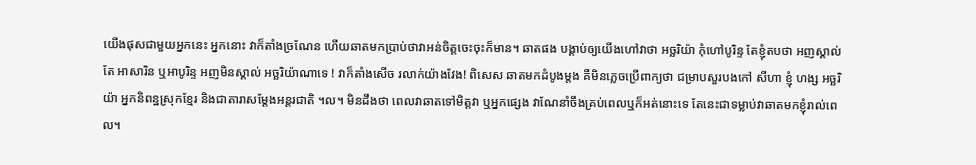យើងផុសជាមួយអ្នកនេះ អ្នកនោះ វាក៏តាំងច្រណែន ហើយឆាតមកប្រាប់ថាវាអន់ចិត្តចេះចុះក៏មាន។ ឆាតផង បង្គាប់ឲ្យយើងហៅវាថា អច្ឆរិយ៉ា កុំហៅបូរិន្ទ តែខ្ញុំតបថា អញស្គាល់តែ អាសារិន ឬអាបូរិន្ទ អញមិនស្គាល់ អច្ឆរិយ៉ាណាទេ ! វាក៏តាំងសើច រលាក់យ៉ាងវែង! ពិសេស ឆាតមកដំបូងម្ដង គឺមិនភ្លេចប្រើពាក្យថា ជម្រាបសួរបងកៅ សីហា ខ្ញុំ ហង្ស អច្ឆរិយ៉ា អ្នកនិពន្ឋស្រុកខ្មែរ និងជាតារាសម្ដែងអន្តរជាតិ ។ល។ មិនដឹងថា ពេលវាឆាតទៅមិត្តវា ឬអ្នកផ្សេង វាណែនាំចឹងគ្រប់ពេលឬក៏អត់នោះទេ តែនេះជាទម្លាប់វាឆាតមកខ្ញុំរាល់ពេល។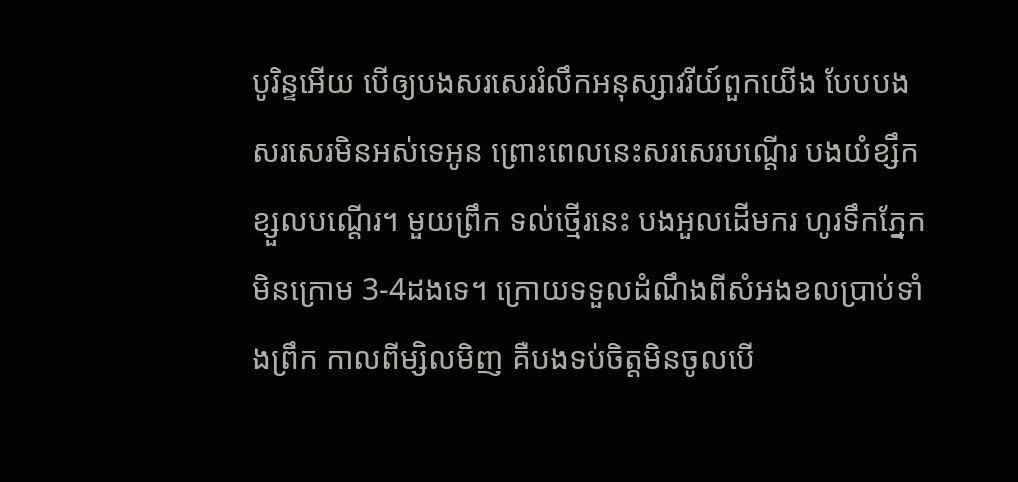បូរិន្ទអើយ បើឲ្យបងសរសេររំលឹកអនុស្សាវរីយ៍ពួកយើង បែបបងសរសេរមិនអស់ទេអូន ព្រោះពេលនេះសរសេរបណ្ដើរ បងយំខ្សឹកខ្សួលបណ្ដើរ។ មួយព្រឹក ទល់ថ្មើរនេះ បងអួលដើមករ ហូរទឹកភ្នែកមិនក្រោម 3-4ដងទេ។ ក្រោយទទួលដំណឹងពីសំអងខលប្រាប់ទាំងព្រឹក កាលពីម្សិលមិញ គឺបងទប់ចិត្តមិនចូលបើ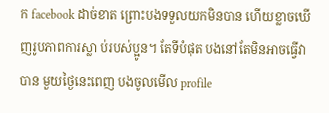ក facebook ដាច់ខាត ព្រោះបងទទួលយកមិនបាន ហើយខ្លាចឃើញរូបភាពការស្លា ប់របស់ប្អូន។ តែទីបំផុត បងនៅតែមិនអាចធ្វើវាបាន មួយថ្ងៃនេះពេញ បងចូលមើល profile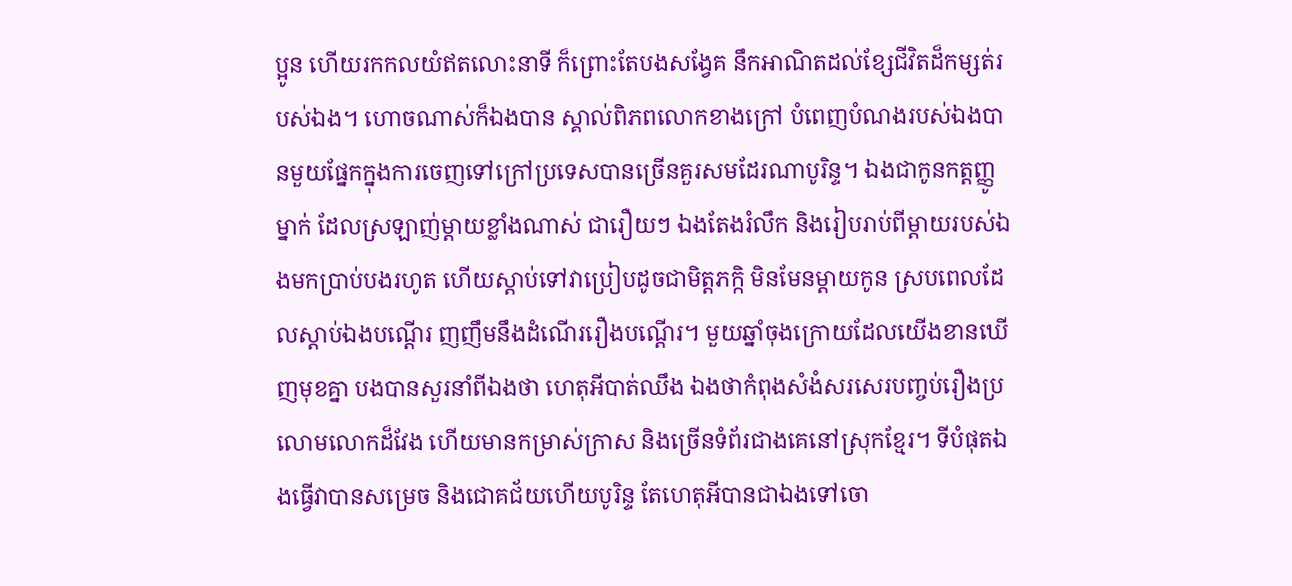ប្អូន ហើយរកកលយំឥតលោះនាទី ក៏ព្រោះតែបងសង្វែគ នឹកអាណិតដល់ខ្សែជីវិតដ៏កម្សត់របស់ឯង។ ហោចណាស់ក៏ឯងបាន ស្គាល់ពិភពលោកខាងក្រៅ បំពេញបំណងរបស់ឯងបានមួយផ្នែកក្នុងការចេញទៅក្រៅប្រទេសបានច្រើនគួរសមដែរណាបូរិន្ទ។ ឯងជាកូនកត្តញ្ញូម្នាក់ ដែលស្រឡាញ់ម្ដាយខ្លាំងណាស់ ជារឿយៗ ឯងតែងរំលឹក និងរៀបរាប់ពីម្ដាយរបស់ឯងមកប្រាប់បងរហូត ហើយស្ដាប់ទៅវាប្រៀបដូចជាមិត្តភក្កិ មិនមែនម្ដាយកូន ស្របពេលដែលស្ដាប់ឯងបណ្ដើរ ញញឹមនឹងដំណើររឿងបណ្ដើរ។ មួយឆ្នាំចុងក្រោយដែលយើងខានឃើញមុខគ្នា បងបានសួរនាំពីឯងថា ហេតុអីបាត់ឈឹង ឯងថាកំពុងសំងំសរសេរបញ្ចប់រឿងប្រលោមលោកដ៏វែង ហើយមានកម្រាស់ក្រាស និងច្រើនទំព័រជាងគេនៅស្រុកខ្មែរ។ ទីបំផុតឯងធ្វើវាបានសម្រេច និងជោគជ័យហើយបូរិន្ទ តែហេតុអីបានជាឯងទៅចោ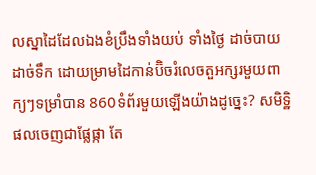លស្នាដៃដែលឯងខំប្រឹងទាំងយប់ ទាំងថ្ងៃ ដាច់បាយ ដាច់ទឹក ដោយម្រាមដៃកាន់ប៊ិចរំលេចតួអក្សរមួយពាក្យៗទម្រាំបាន 860ទំព័រមួយឡើងយ៉ាងដូច្នេះ? សមិទ្ឋិផលចេញជាផ្លែផ្កា តែ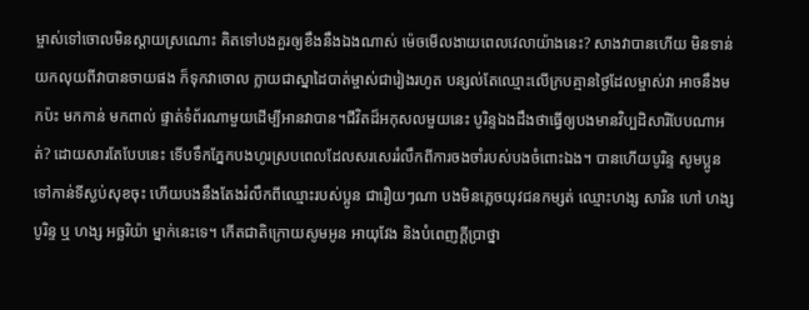ម្ចាស់ទៅចោលមិនស្ដាយស្រណោះ គិតទៅបងគួរឲ្យខឹងនឹងឯងណាស់ ម៉េចមើលងាយពេលវេលាយ៉ាងនេះ? សាងវាបានហើយ មិនទាន់យកលុយពីវាបានចាយផង ក៏ទុកវាចោល ក្លាយជាស្នាដៃបាត់ម្ចាស់ជារៀងរហូត បន្សល់តែឈ្មោះលើក្របគ្មានថ្ងៃដែលម្ចាស់វា អាចនឹងមកប៉ះ មកកាន់ មកពាល់ ផ្ទាត់ទំព័រណាមួយដើម្បីអានវាបាន។ជីវិតដ៏អកុសលមួយនេះ បូរិន្ទឯងដឹងថាធ្វើឲ្យបងមានវិប្បដិសារិបែបណាអត់? ដោយសារតែបែបនេះ ទើបទឹកភ្នែកបងហូរស្របពេលដែលសរសេររំលឹកពីការចងចាំរបស់បងចំពោះឯង។ បានហើយបូរិន្ទ សូមប្អូនទៅកាន់ទីស្ងប់សុខចុះ ហើយបងនឹងតែងរំលឹកពីឈ្មោះរបស់ប្អូន ជារឿយៗណា បងមិនភ្លេចយុវជនកម្សត់ ឈ្មោះហង្ស សារិន ហៅ ហង្ស បូរិន្ទ ឬ ហង្ស អច្ឆរិយ៉ា ម្នាក់នេះទេ។ កើតជាតិក្រោយសូមអូន អាយុវែង និងបំពេញក្ដីប្រាថ្នា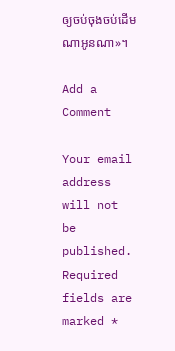ឲ្យចប់ចុងចប់ដើមណាអូនណា»។

Add a Comment

Your email address will not be published. Required fields are marked *